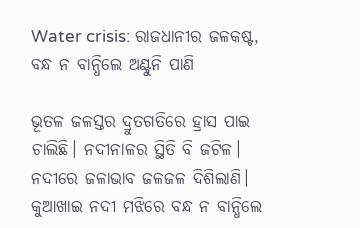Water crisis: ରାଜଧାନୀର ଜଳକଷ୍ଟ, ବନ୍ଧ ନ ବାନ୍ଧିଲେ ଅଣ୍ଟୁନି ପାଣି

ଭୂତଳ ଜଳସ୍ତର ଦ୍ରୁତଗତିରେ ହ୍ରାସ ପାଇ ଚାଲିଛି। ନଦୀନାଳର ସ୍ଥିତି ବି ଜଟିଳ। ନଦୀରେ ଜଳାଭାବ ଜଳଜଳ ଦିଶିଲାଣି। କୁଆଖାଇ ନଦୀ ମଝିରେ ବନ୍ଧ ନ ବାନ୍ଧିଲେ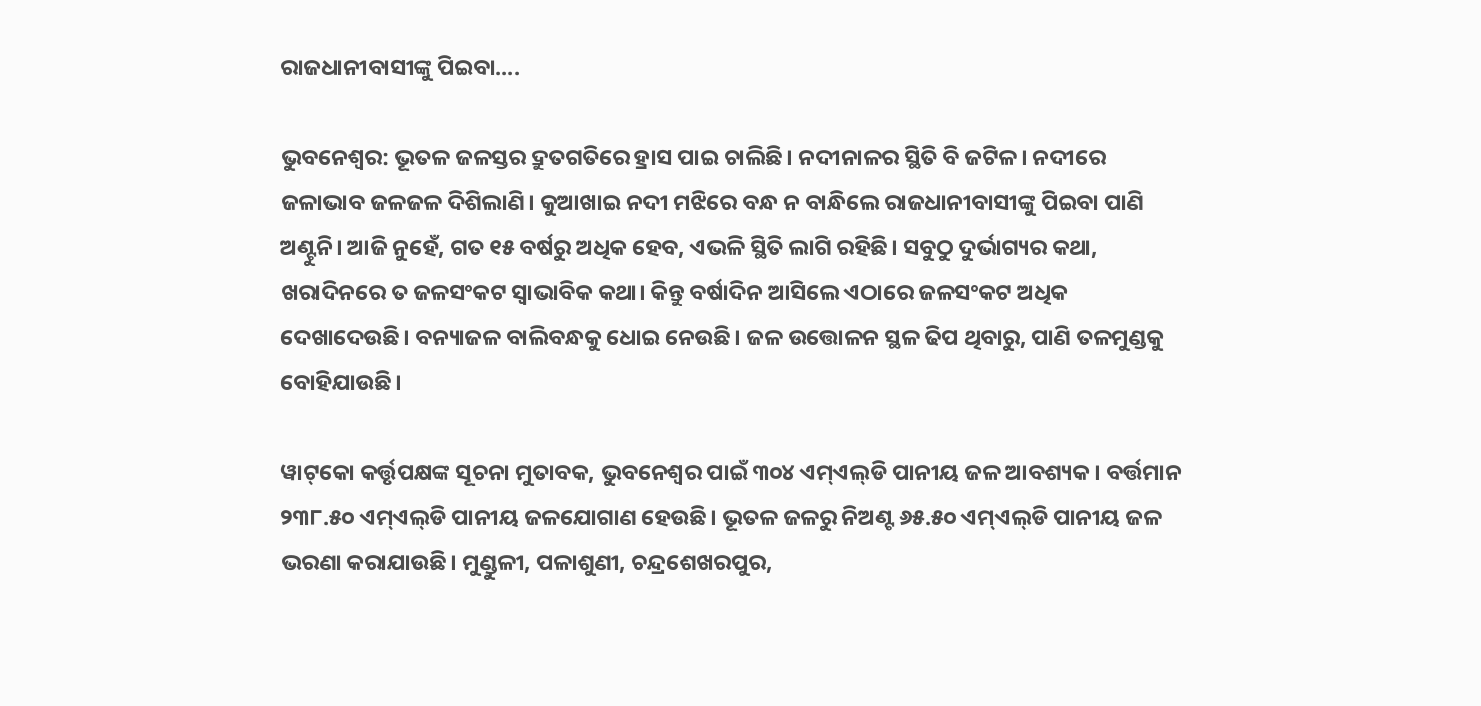ରାଜଧାନୀବାସୀଙ୍କୁ ପିଇବା....

ଭୁବନେଶ୍ୱର: ଭୂତଳ ଜଳସ୍ତର ଦ୍ରୁତଗତିରେ ହ୍ରାସ ପାଇ ଚାଲିଛି। ନଦୀନାଳର ସ୍ଥିତି ବି ଜଟିଳ। ନଦୀରେ ଜଳାଭାବ ଜଳଜଳ ଦିଶିଲାଣି। କୁଆଖାଇ ନଦୀ ମଝିରେ ବନ୍ଧ ନ ବାନ୍ଧିଲେ ରାଜଧାନୀବାସୀଙ୍କୁ ପିଇବା ପାଣି ଅଣ୍ଟୁନି। ଆଜି ନୁହେଁ, ଗତ ୧୫ ବର୍ଷରୁ ଅଧିକ ହେବ, ଏଭଳି ସ୍ଥିତି ଲାଗି ରହିଛି। ସବୁଠୁ ଦୁର୍ଭାଗ୍ୟର କଥା, ଖରାଦିନରେ ତ ଜଳସଂକଟ ସ୍ବାଭାବିକ କଥା। କିନ୍ତୁ ବର୍ଷାଦିନ ଆସିଲେ ଏଠାରେ ଜଳସଂକଟ ଅଧିକ ଦେଖାଦେଉଛି। ବନ୍ୟାଜଳ ବାଲିବନ୍ଧକୁ ଧୋଇ ନେଉଛି। ଜଳ ଉତ୍ତୋଳନ ସ୍ଥଳ ଢିପ ଥିବାରୁ, ପାଣି ତଳମୁଣ୍ଡକୁ ବୋହିଯାଉଛି।

ୱାଟ୍‌କୋ କର୍ତ୍ତୃପକ୍ଷଙ୍କ ସୂଚନା ମୁତାବକ, ଭୁବନେଶ୍ବର ପାଇଁ ୩୦୪ ଏମ୍‌ଏଲ୍‌ଡି ପାନୀୟ ଜଳ ଆବଶ୍ୟକ। ବର୍ତ୍ତମାନ ୨୩୮.୫୦ ଏମ୍‌ଏଲ୍‌ଡି ପାନୀୟ ଜଳଯୋଗାଣ ହେଉଛି। ଭୂତଳ ଜଳରୁ ନିଅଣ୍ଟ ୬୫.୫୦ ଏମ୍‌ଏଲ୍‌ଡି ପାନୀୟ ଜଳ ଭରଣା କରାଯାଉଛି। ମୁଣ୍ଡୁଳୀ, ପଳାଶୁଣୀ, ଚନ୍ଦ୍ରଶେଖରପୁର,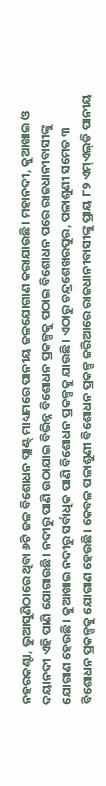ନହରକଣ୍ଟା, ଭୁଆସୁଣିଠାରେ ଥିବା ୬ଟି ଜଳ ବିଶୋଧନ ପ୍ଲାଣ୍ଟ୍‌ ମାଧ୍ୟମରେ ପାନୀୟ ଜଳଯୋଗାଣ କରାଯାଉଛି। ମହାନଦୀ, କୁଆଖାଇ ଓ ଦୟାନଦୀ ଏହି ପାଣି ଯୋଗାଉଛି। ନଦୀରୁ ପାଣି ଉଠାଯାଇ ବିଭିନ୍ନ ବିଶୋଧନ ପ୍ରକଳ୍ପକୁ ପଠାଇ ବିଶୋଧନ ପରେ ରାଜଧାନୀବାସୀଙ୍କୁ ଯୋଗାଣ ହେଉଛି। କୁଆଖାଇ ନଦୀରୁ ସର୍ବାଧିକ ପାଣି ବିଶୋଧନ ପ୍ରକଳ୍ପକୁ ଯାଉଛି। ଏଠାରୁ ଚନ୍ଦ୍ରଶେଖରପୁର, ପଳାଶୁଣୀ ସମେତ ୩ ବିଶୋଧନ ପ୍ରକଳ୍ପକୁ ଯୋଗାଣ ହେଉଛି। କେବଳ ପଳାଶୁଣୀ ବିଶୋଧନ ପ୍ରକଳ୍ପ ଜରିଆରେ ରାଜଧାନୀବାସୀଙ୍କୁ ପ୍ରାୟ ୮୨ ଏମ୍‌ଏଲ୍‌ଡି ପାନୀୟ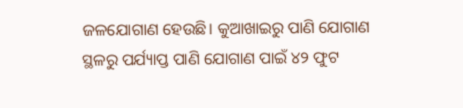ଜଳଯୋଗାଣ ହେଉଛି। କୁଆଖାଇରୁ ପାଣି ଯୋଗାଣ ସ୍ଥଳରୁ ପର୍ଯ୍ୟାପ୍ତ ପାଣି ଯୋଗାଣ ପାଇଁ ୪୨ ଫୁଟ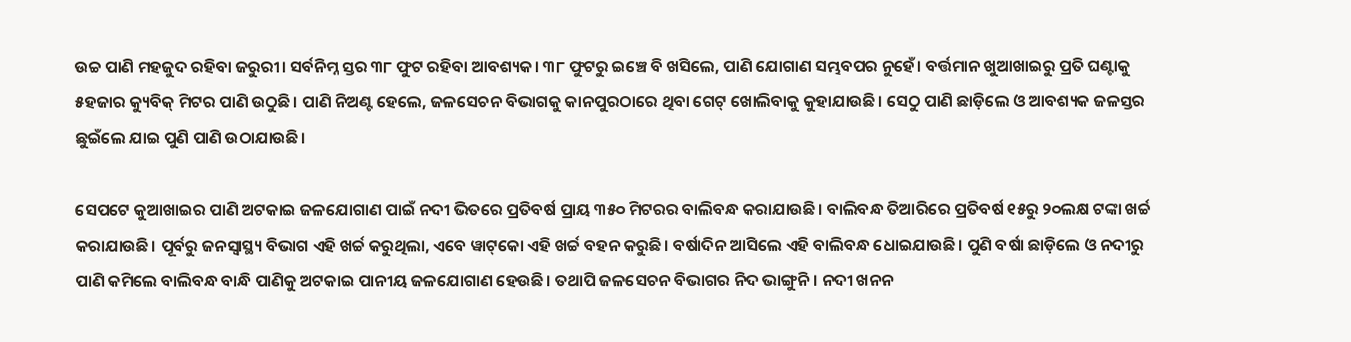ଉଚ୍ଚ ପାଣି ମହଜୁଦ ରହିବା ଜରୁରୀ। ସର୍ବନିମ୍ନ ସ୍ତର ୩୮ ଫୁଟ ରହିବା ଆବଶ୍ୟକ। ୩୮ ଫୁଟରୁ ଇଞ୍ଚେ ବି ଖସିଲେ, ପାଣି ଯୋଗାଣ ସମ୍ଭବପର ନୁହେଁ। ବର୍ତ୍ତମାନ ଖୁଆଖାଇରୁ ପ୍ରତି ଘଣ୍ଟାକୁ ୫ହଜାର କ୍ୟୁବିକ୍ ମିଟର ପାଣି ଉଠୁଛି। ପାଣି ନିଅଣ୍ଟ ହେଲେ, ଜଳସେଚନ ବିଭାଗକୁ କାନପୁରଠାରେ ଥିବା ଗେଟ୍ ଖୋଲିବାକୁ କୁହାଯାଉଛି। ସେଠୁ ପାଣି ଛାଡ଼ିଲେ ଓ ଆବଶ୍ୟକ ଜଳସ୍ତର ଛୁଇଁଲେ ଯାଇ ପୁଣି ପାଣି ଉଠାଯାଉଛି।

ସେପଟେ କୁଆଖାଇର ପାଣି ଅଟକାଇ ଜଳଯୋଗାଣ ପାଇଁ ନଦୀ ଭିତରେ ପ୍ରତିବର୍ଷ ପ୍ରାୟ ୩୫୦ ମିଟରର ବାଲିବନ୍ଧ କରାଯାଉଛି। ବାଲିବନ୍ଧ ତିଆରିରେ ପ୍ରତିବର୍ଷ ୧୫ରୁ ୨୦ଲକ୍ଷ ଟଙ୍କା ଖର୍ଚ୍ଚ କରାଯାଉଛି। ପୂର୍ବରୁ ଜନସ୍ବାସ୍ଥ୍ୟ ବିଭାଗ ଏହି ଖର୍ଚ୍ଚ କରୁଥିଲା, ଏବେ ୱାଟ୍‌କୋ ଏହି ଖର୍ଚ୍ଚ ବହନ କରୁଛି। ବର୍ଷାଦିନ ଆସିଲେ ଏହି ବାଲିବନ୍ଧ ଧୋଇଯାଉଛି। ପୁଣି ବର୍ଷା ଛାଡ଼ିଲେ ଓ ନଦୀରୁ ପାଣି କମିଲେ ବାଲିବନ୍ଧ ବାନ୍ଧି ପାଣିକୁ ଅଟକାଇ ପାନୀୟ ଜଳଯୋଗାଣ ହେଉଛି। ତଥାପି ଜଳସେଚନ ବିଭାଗର ନିଦ ଭାଙ୍ଗୁନି। ନଦୀ ଖନନ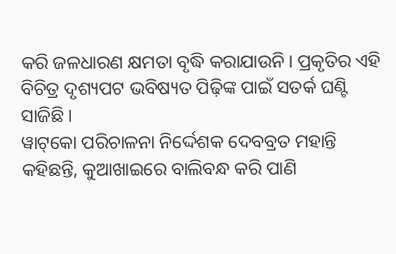କରି ଜଳଧାରଣ କ୍ଷମତା ବୃଦ୍ଧି କରାଯାଉନି। ପ୍ରକୃତିର ଏହି ବିଚିତ୍ର ଦୃଶ୍ୟପଟ ଭବିଷ୍ୟତ ପିଢ଼ିଙ୍କ ପାଇଁ ସତର୍କ ଘଣ୍ଟି ସାଜିଛି।
ୱାଟ୍‌କୋ ପରିଚାଳନା ନିର୍ଦ୍ଦେଶକ ଦେବବ୍ରତ ମହାନ୍ତି କହିଛନ୍ତି, କୁଆଖାଇରେ ବାଲିବନ୍ଧ କରି ପାଣି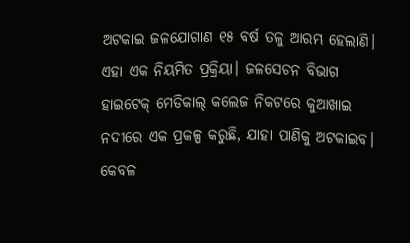ଅଟକାଇ ଜଳଯୋଗାଣ ୧୫ ବର୍ଷ ତଳୁ ଆରମ୍ଭ ହେଲାଣି। ଏହା ଏକ ନିୟମିତ ପ୍ରକ୍ରିୟା। ଜଳସେଚନ ବିଭାଗ ହାଇଟେକ୍ ମେଡିକାଲ୍ କଲେଜ ନିକଟରେ କୁଆଖାଇ ନଦୀରେ ଏକ ପ୍ରକଳ୍ପ କରୁଛି, ଯାହା ପାଣିକୁ ଅଟକାଇବ। କେବଳ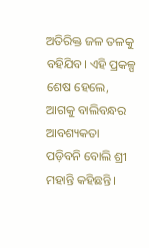ଅତିରିକ୍ତ ଜଳ ତଳକୁ ବହିଯିବ। ଏହି ପ୍ରକଳ୍ପ ଶେଷ ହେଲେ, ଆଗକୁ ବାଲିବନ୍ଧର ଆବଶ୍ୟକତା ପଡ଼ିବନି ବୋଲି ଶ୍ରୀ ମହାନ୍ତି କହିଛନ୍ତି।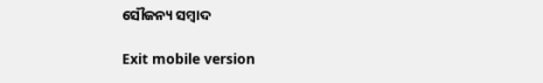ସୌଜନ୍ୟ ସମ୍ବାଦ

Exit mobile version